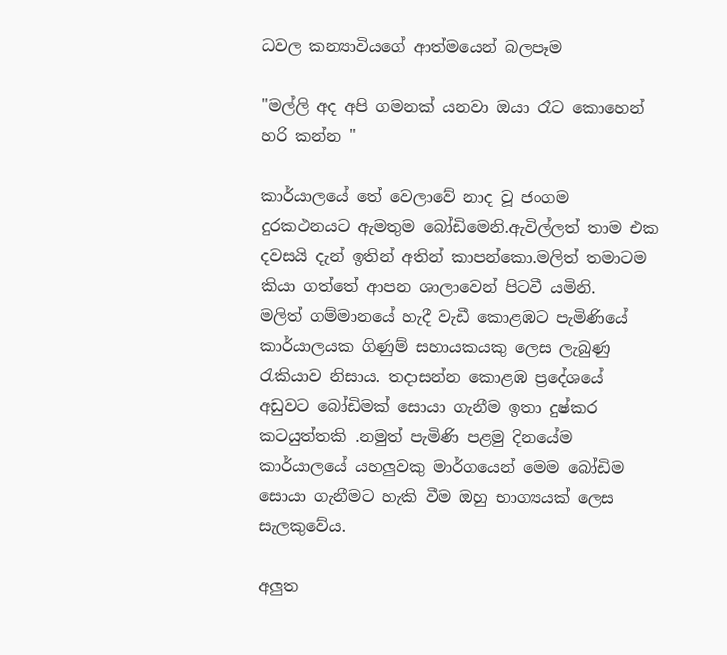ධවල කන්‍යාවියගේ ආත්මයෙන් බලපෑම

"මල්ලි අද අපි ගමනක් යනවා ඔයා රෑට කොහෙන් හරි කන්න "

කාර්යාලයේ තේ වෙලාවේ නාද වූ ජංගම දුරකථනයට ඇමතුම බෝඩිමෙනි.ඇවිල්ලත් තාම එක දවසයි දැන් ඉතින් අතින් කාපන්කො.මලිත් තමාටම කියා ගත්තේ ආපන ශාලාවෙන් පිටවී යමිනි.
මලිත් ගම්මානයේ හැදී වැඩී කොළඹට පැමිණියේ කාර්යාලයක ගිණුම් සහායකයකු ලෙස ලැබුණු
රැකියාව නිසා‍ය. තදාසන්න කොළඹ ප්‍රදේශයේ අඩුවට බෝඩිමක් සොයා ගැනීම ඉතා දුෂ්කර කටයුත්තකි .නමුත් පැමිණි පළමු දිනයේම කාර්යාලයේ යහලුවකු මාර්ගයෙන් මෙම බෝඩිම සොයා ගැනීමට හැකි වීම ඔහු භාග්‍යයක් ලෙස සැලකුවේය.

අලුත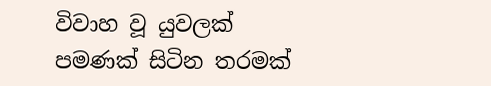විවාහ වූ යුවලක් පමණක් සිටින තරමක්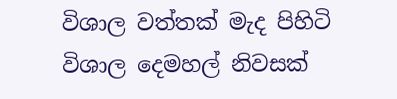විශාල වත්තක් මැද පිහිටි විශාල දෙමහල් නිවසක්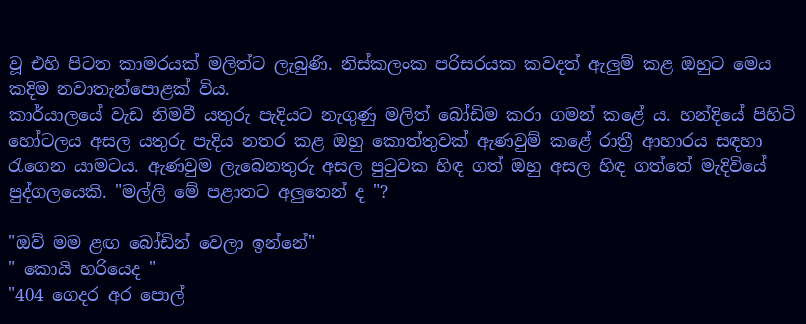වූ එහි පිටත කාමරයක් මලිත්ට ලැබුණි. නිස්කලංක පරිසරයක කවදත් ඇලුම් කළ ඔහුට මෙය කදිම නවාතැන්පොළක් විය.
කාර්යාලයේ වැඩ නිමවී යතුරු පැදියට නැගුණු මලිත් බෝඩිම කරා ගමන් කළේ ය. හන්දියේ පිහිටි හෝටලය අසල යතුරු පැදිය නතර කළ ඔහු කොත්තුවක් ඇණවුම් කළේ රාත්‍රී ආහාරය සඳහා රැගෙන යාමටය. ඇණවුම ලැබෙනතුරු අසල පුටුවක හිඳ ගත් ඔහු අසල හිඳ ගත්තේ මැදිවියේ පුද්ගලයෙකි. "මල්ලි මේ පළාතට අලුතෙන් ද "?

"ඔව් මම ළඟ බෝඩින් වෙලා ඉන්නේ"
" කොයි හරියෙද "
"404 ගෙදර අර පොල්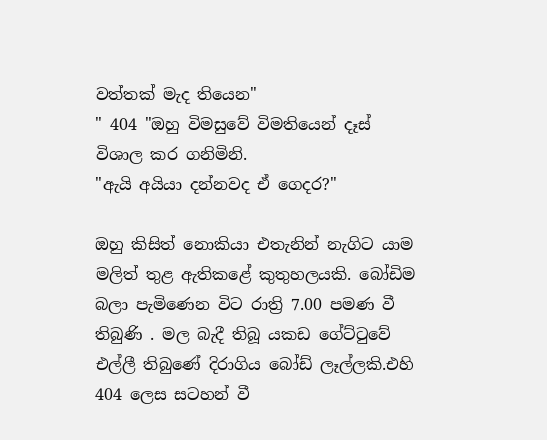වත්තක් මැද තියෙන"
" 404 "ඔහු විමසුවේ විමතියෙන් දෑස් විශාල කර ගනිමිනි.
"ඇයි අයියා දන්නවද ඒ ගෙදර?"

ඔහු කිසිත් නොකියා එතැනින් නැගිට යාම මලිත් තුළ ඇතිකළේ කුතුහලයකි. බෝඩිම බලා පැමිණෙන විට රාත්‍රි 7.00 පමණ වී තිබුණි . මල බැදී තිබූ යකඩ ගේට්ටුවේ එල්ලී තිබුණේ දිරාගිය බෝඩ් ලෑල්ලකි.එහි 404 ලෙස සටහන් වී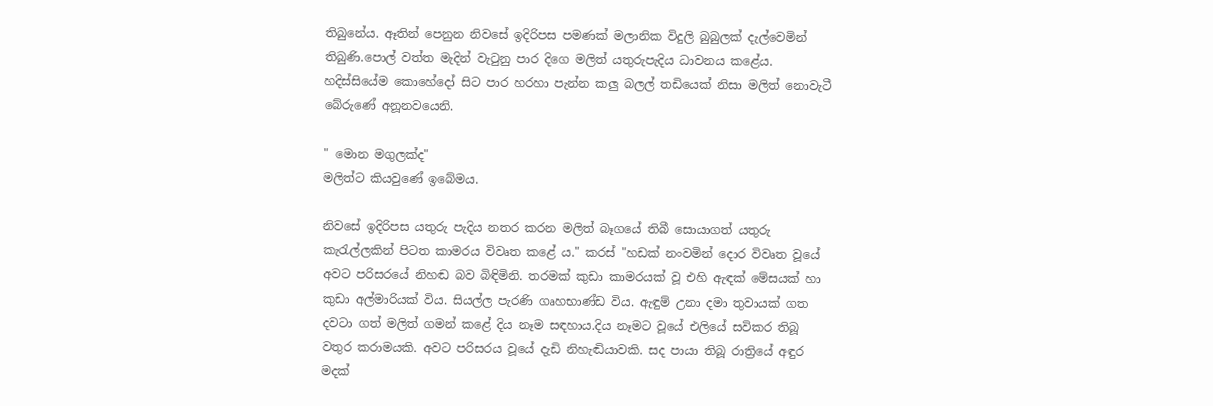තිබුනේය. ඈතින් පෙනුන නිවසේ ඉදිරිපස පමණක් මලානික විදුලි බුබුලක් දැල්වෙමින් තිබුණි.පොල් වත්ත මැදින් වැටුනු පාර දිගෙ මලිත් යතුරුපැදිය ධාවනය කළේය. හදිස්සියේම කොහේදෝ සිට පාර හරහා පැන්න කලු බලල් තඩියෙක් නිසා මලිත් නොවැටී බේරුණේ අනූනවයෙනි.

" මොන මගුලක්ද"
මලිත්ට කියවුණේ ඉබේමය.

නිවසේ ඉදිරිපස යතුරු පැදිය නතර කරන මලිත් බෑගයේ තිබී සොයාගත් යතුරු කැරැල්ලකින් පිටත කාමරය විවෘත කළේ ය." කරස් "හඩක් නංවමින් දොර විවෘත වූයේ අවට පරිසරයේ නිහඬ බව බිඳිමිනි. තරමක් කුඩා කාමරයක් වූ එහි ඇඳක් මේසයක් හා කුඩා අල්මාරියක් විය. සියල්ල පැරණි ගෘහභාණ්ඩ විය. ඇඳුම් උනා දමා තුවායක් ගත දවටා ගත් මලිත් ගමන් කළේ දිය නෑම සඳහා‍ය.දිය නෑමට වූයේ එලියේ සවිකර තිබූ වතුර කරාමයකි. අවට පරිසරය වූයේ දැඩි නිහැඬියාවකි. සද පායා තිබූ රාත්‍රියේ අඳුර මදක්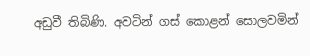අඩුවී තිබිණි. අවටින් ගස් කොළන් සොලවමින්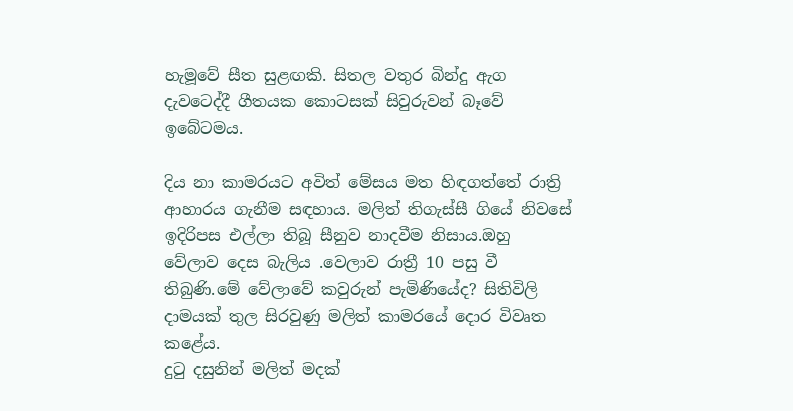හැමූවේ සීත සුළඟකි. සිතල වතුර බින්දු ඇග දැවටෙද්දී ගීතයක කොටසක් සිවුරුවන් බෑවේ ඉබේටමය.

දිය නා කාමරයට අවිත් මේසය මත හිඳගත්තේ රාත්‍රි ආහාරය ගැනීම සඳහාය. මලිත් තිගැස්සී ගියේ නිවසේ ඉදිරිපස එල්ලා තිබූ සීනුව නාදවීම නිසාය.ඔහු වේලාව දෙස බැලිය .වෙලාව රාත්‍රී 10 පසු වී තිබුණි.මේ වේලාවේ කවුරුන් පැමිණියේද? සිතිවිලි දාමයක් තුල සිරවුණු මලිත් කාමරයේ දොර විවෘත කළේය.
දුටු දසුනින් මලිත් මදක්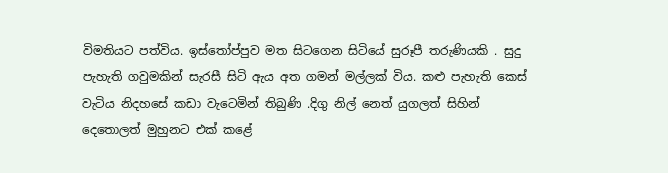විමතියට පත්විය. ඉස්තෝප්පුව මත සිටගෙන සිටියේ සුරූපී තරුණියකි . සුදු පැහැති ගවුමකින් සැරසී සිටි ඇය අත ගමන් මල්ලක් විය. කළු පැහැති කෙස් වැටිය නිදහසේ කඩා වැටෙමින් තිබුණි .දිගු නිල් නෙත් යුගලත් සිහින් දෙතොලත් මුහුනට එක් කළේ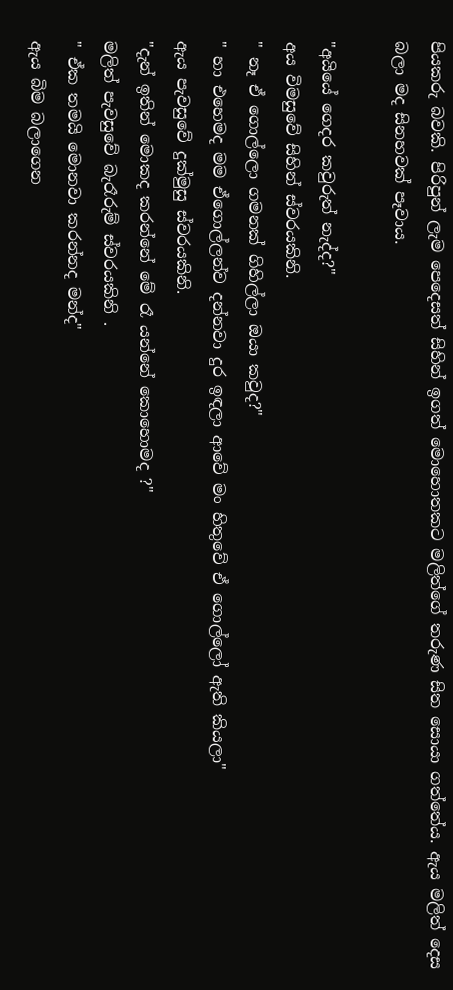පියකරු බවකි. පිරිපුන් ලැම පෙදෙසත් සිහින් ඉගත් මොහොතකට මලිත්ගේ තරුණ සිත සොයා ගත්තේය. ඇය මලිත් දෙස බලා මද සිනහවක් පෑවාය.

"අයියේ ගෙදර කවුරුත් නැද්ද?"
අය විමසුවේ සිහින් ස්වරයකිනි.
" නෑ ඒ ගොල්ලො ගමනක් ගිහිල්ලා ඔයා කවුද?"
" හා එහෙමද මම ඒගොල්ලන්ව දන්නවා දුර ඉඳලා ආවේ මං හිතුවේ ඒ ගොල්ලෝ ඇති කියලා"
ඇය පැවසුවේ දුක්මුසු ස්වරයකිනි.
"දැන් ඉතින් මොකද කරන්නේ මේ රෑ යන්නේ කොහොමද ?"
මලිත් පැවසුවේ බැරෑරුම් ස්වරයකිනි .
" ඒක තමයි මොනවා කරන්නද මන්ද"
ඇය බිම බලාගෙන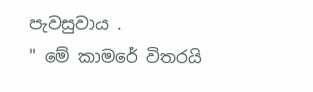පැවසුවාය .
" මේ කාමරේ විතරයි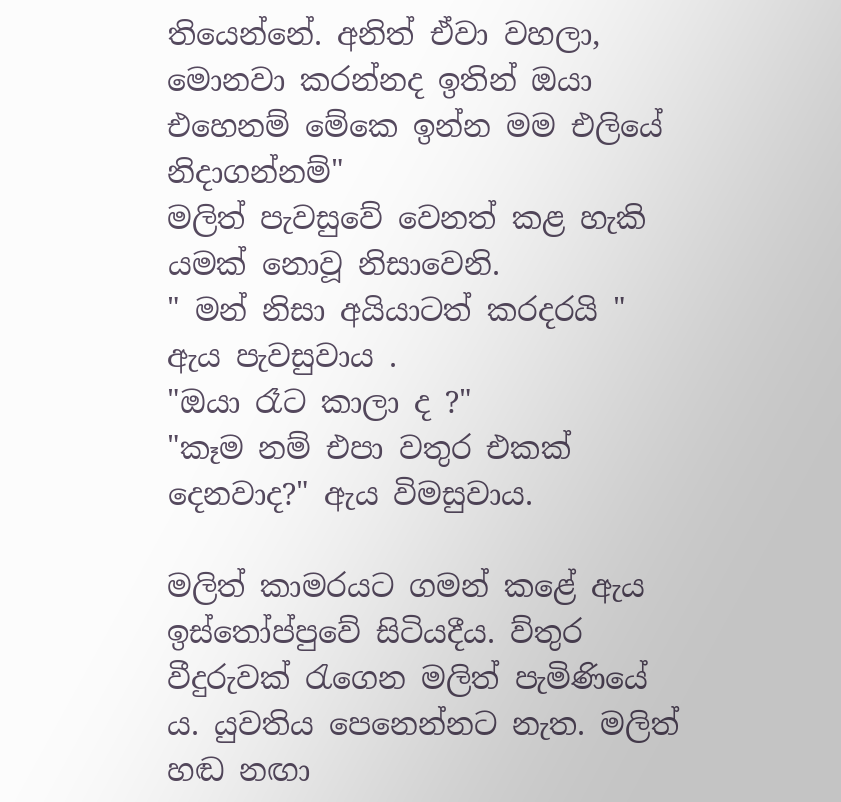තියෙන්නේ. අනිත් ඒවා වහලා, මොනවා කරන්නද ඉතින් ඔයා එහෙනම් මේකෙ ඉන්න මම එලියේ නිදාගන්නම්"
මලිත් පැවසුවේ වෙනත් කළ හැකි යමක් නොවූ නිසාවෙනි.
" මන් නිසා අයියාටත් කරදරයි "
ඇය පැවසුවාය .
"ඔයා රෑට කාලා ද ?"
"කෑම නම් එපා වතුර එකක් දෙනවාද?" ඇය විමසුවාය.

මලිත් කාමරයට ගමන් කළේ ඇය ඉස්තෝප්පුවේ සිටියදීය. ව්තුර වීදුරුවක් රැගෙන මලිත් පැමිණියේ ය. යුවතිය පෙනෙන්නට නැත. මලිත් හඬ නඟා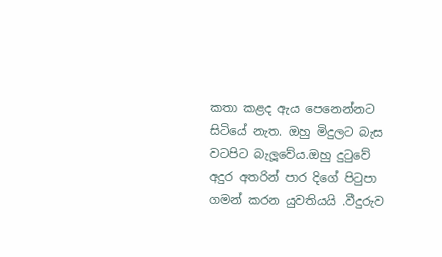කතා කළද ඇය පෙනෙන්නට සිටියේ නැත. ඔහු මිදුලට බැස වටපිට බැලූවේය.ඔහු දුටුවේ අදුර අතරින් පාර දිගේ පිටුපා ගමන් කරන යුවතියයි .වීදුරුව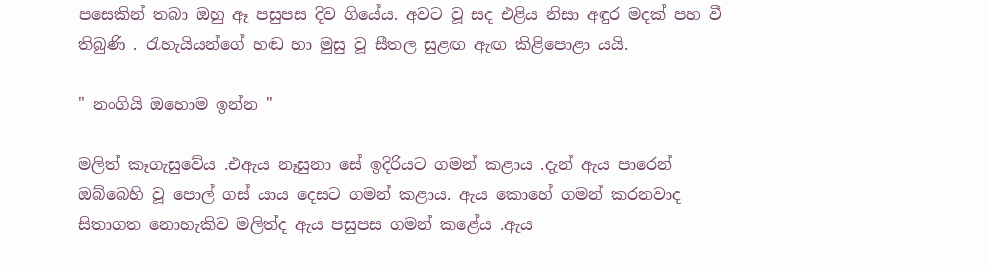පසෙකින් තබා ඔහු ඈ පසුපස දිව ගියේය. අවට වූ සද එළිය නිසා අඳුර මදක් පහ වී තිබුණි . රැහැයියන්ගේ හඬ හා මුසු වූ සීතල සුළඟ ඇඟ කිළිපොළා යයි.

" නංගියි ඔහොම ඉන්න "

මලිත් කෑගැසුවේය .එඇය නෑසුනා සේ ඉදිරියට ගමන් කළාය .දැන් ඇය පාරෙන් ඔබ්බෙහි වූ පොල් ගස් යාය දෙසට ගමන් කළාය. ඇය කොහේ ගමන් කරනවාද සිතාගත නොහැකිව මලිත්ද ඇය පසුපස ගමන් කළේය .ඇය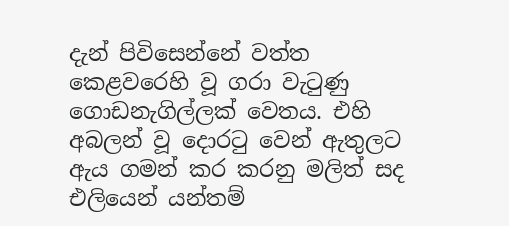දැන් පිවිසෙන්නේ වත්ත කෙළවරෙහි වූ ගරා වැටුණු ගොඩනැගිල්ලක් වෙතය. එහි අබලන් වූ දොරටු වෙන් ඇතුලට ඇය ගමන් කර කරනු මලිත් සද එලියෙන් යන්තම්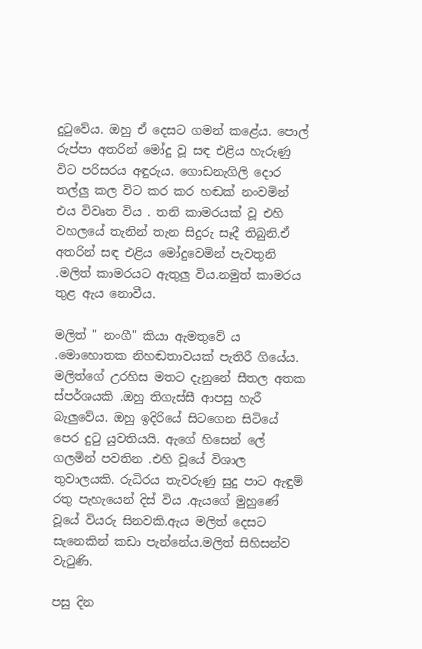දුටුවේය. ඔහු ඒ දෙසට ගමන් කළේය. පොල් රුප්පා අතරින් මෝදු වූ සඳ එළිය හැරුණු විට පරිසරය අඳුරුය. ගොඩනැගිලි දොර තල්ලු කල විට කර කර හඬක් නංවමින් එය විවෘත විය . තනි කාමරයක් වූ එහි වහලයේ තැනින් තැන සිදුරු සෑදී තිබුනි.ඒ අතරින් සඳ එළිය මෝදුවෙමින් පැවතුනි .මලිත් කාමරයට ඇතුලු විය.නමුත් කාමරය තුළ ඇය නොවීය.

මලිත් " නංගී" කියා ඇමතුවේ ය .මොහොතක නිහඬතාවයක් පැතිරී ගියේය. මලිත්ගේ උරහිස මතට දැනුනේ සීතල අතක ස්පර්ශයකි .ඔහු තිගැස්සී ආපසු හැරී බැලුවේය. ඔහු ඉදිරියේ සිටගෙන සිටියේ පෙර දුටු යුවතියයි. ඇගේ හිසෙන් ලේ ගලමින් පවතින .එහි වූයේ විශාල තුවාලයකි. රුධිරය තැවරුණු සුදු පාට ඇඳුම් රතු පැහැයෙන් දිස් විය .ඇයගේ මුහුණේ වූයේ වියරු සිනවකි.ඇය මලිත් දෙසට සැනෙකින් කඩා පැන්නේය.මලිත් සිහිසන්ව වැටුණි.

පසු දින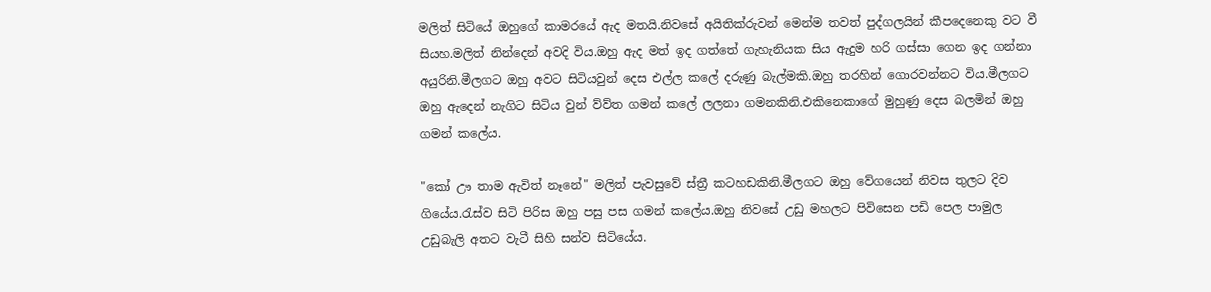මලිත් සිටියේ ඔහුගේ කාමරයේ ඇද මතයි.නිවසේ අයිතික්රුවන් මෙන්ම තවත් පුද්ගලයින් කීපදෙනෙකු වට වී සියහ.මලිත් නින්දෙන් අවදි විය.ඔහු ඇද මත් ඉද ගත්තේ ගැහැනියක සිය ඇදුම හරි ගස්සා ගෙන ඉද ගන්නා අයුරිනි.මීලගට ඔහු අවට සිටියවුන් දෙස එල්ල කලේ දරුණු බැල්මකි.ඔහු තරහින් ගොරවන්නට විය.මීලගට ඔහු ඇදෙන් නැගිට සිටිය වුන් ව්ව්ත ගමන් කලේ ලලනා ගමනකිනි.එකිනෙකාගේ මුහුණු දෙස බලමින් ඔහු ගමන් කලේය.

"කෝ ඌ තාම ඇවිත් නෑනේ" මලිත් පැවසුවේ ස්ත්‍රී කටහඩකිනි.මීලගට ඔහු වේගයෙන් නිවස තුලට දිව ගියේය.රැස්ව සිටි පිරිස ඔහු පසු පස ගමන් කලේය.ඔහු නිවසේ උඩු මහලට පිවිසෙන පඩි පෙල පාමුල උඩුබැලි අතට වැටී සිහි සන්ව සිටියේය.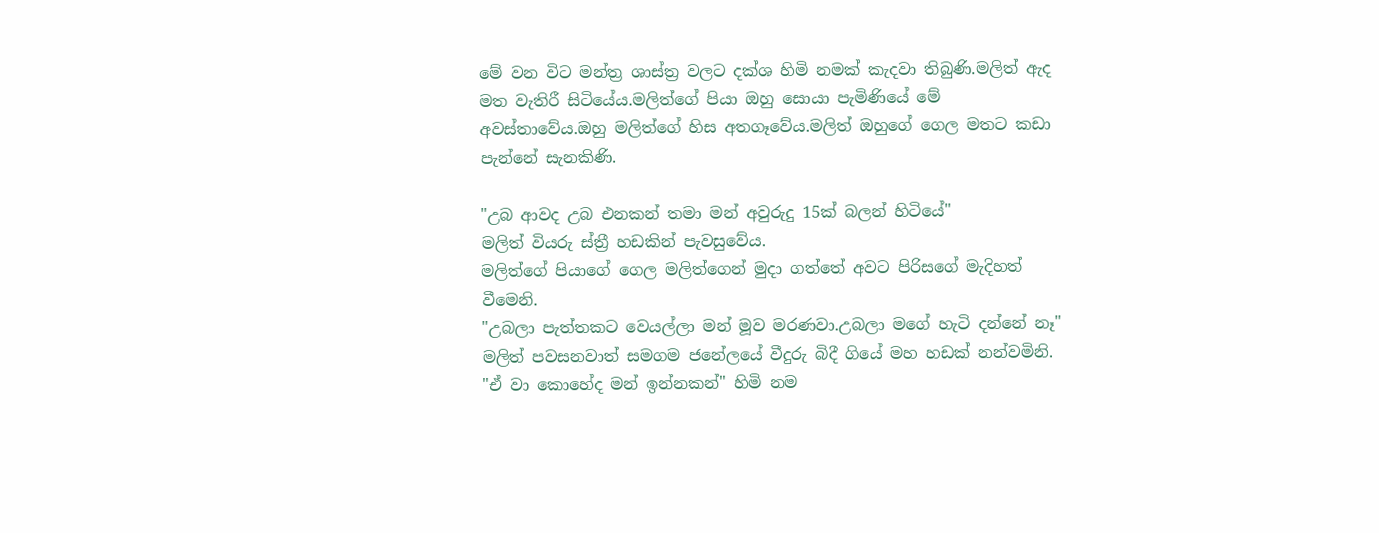මේ වන විට මන්ත්‍ර ශාස්ත්‍ර වලට දක්ශ හිමි නමක් කැදවා තිබුණි.මලිත් ඇද මත වැතිරී සිටියේය.මලිත්ගේ පියා ඔහු සොයා පැමිණියේ මේ අවස්තාවේය.ඔහු මලිත්ගේ හිස අතගෑවේය.මලිත් ඔහුගේ ගෙල මතට කඩා පැන්නේ සැනකිණි.

"උබ ආවද උබ එනකන් තමා මන් අවුරුදු 15ක් බලන් හිටියේ"
මලිත් වියරු ස්ත්‍රී හඩකින් පැවසුවේය.
මලිත්ගේ පියාගේ ගෙල මලිත්ගෙන් මුදා ගත්තේ අවට පිරිසගේ මැදිහත් වීමෙනි.
"උබලා පැත්තකට වෙයල්ලා මන් මූව මරණවා.උබලා මගේ හැටි දන්නේ නෑ"
මලිත් පවසනවාත් සමගම ජනේලයේ වීදුරු බිදී ගියේ මහ හඩක් නන්වමිනි.
"ඒ වා කොහේද මන් ඉන්නකන්" හිමි නම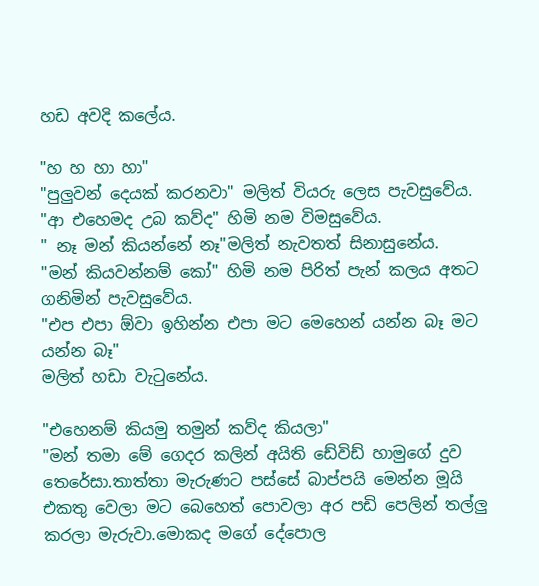හඩ අවදි කලේය.

"හ හ හා හා"
"පුලුවන් දෙයක් කරනවා" මලිත් වියරු ලෙස පැවසුවේය.
"ආ එහෙමද උබ කව්ද" හිමි නම විමසුවේය.
" නෑ මන් කියන්නේ නෑ"මලිත් නැවතත් සිනාසුනේය.
"මන් කියවන්නම් කෝ" හිමි නම පිරිත් පැන් කලය අතට ගනිමින් පැවසුවේය.
"එප එපා ඕවා ඉහින්න එපා මට මෙහෙන් යන්න බෑ මට යන්න බෑ"
මලිත් හඩා වැටුනේය.

"එහෙනම් කියමු තමුන් කව්ද කියලා"
"මන් තමා මේ ගෙදර කලින් අයිති ඩේවිඩ් හාමුගේ දුව තෙරේසා.තාත්තා මැරුණට පස්සේ බාප්පයි මෙන්න මූයි එකතු වෙලා මට බෙහෙත් පොවලා අර පඩි පෙලින් තල්ලු කරලා මැරුවා.මොකද මගේ දේපොල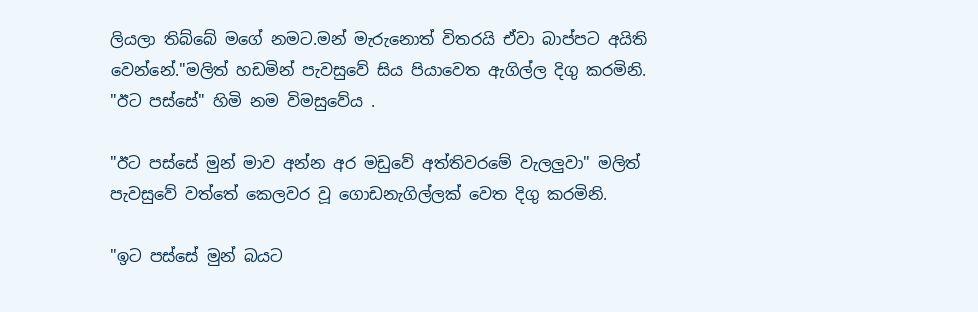ලියලා තිබ්බේ මගේ නමට.මන් මැරුනොත් විතරයි ඒවා බාප්පට අයිති වෙන්නේ."මලිත් හඩමින් පැවසුවේ සිය පියාවෙත ඇගිල්ල දිගු කරමිනි.
"ඊට පස්සේ" හිමි නම විමසුවේය .

"ඊට පස්සේ මුන් මාව අන්න අර මඩුවේ අත්තිවරමේ වැලලුවා" මලිත් පැවසුවේ වත්තේ කෙලවර වූ ගොඩනැගිල්ලක් වෙත දිගු කරමිනි.

"ඉට පස්සේ මුන් බයට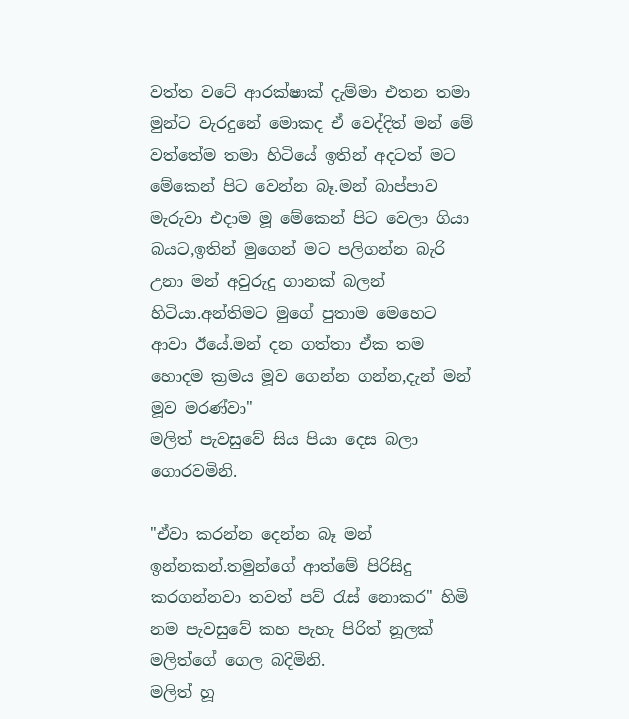වත්ත වටේ ආරක්ෂාක් දැම්මා එතන තමා මුන්ට වැරදුනේ මොකද ඒ වෙද්දිත් මන් මේ වත්තේම තමා හිටියේ ඉතින් අදටත් මට මේකෙන් පිට වෙන්න බෑ.මන් බාප්පාව මැරුවා එදාම මූ මේකෙන් පිට වෙලා ගියා බයට,ඉතින් මුගෙන් මට පලිගන්න බැරි උනා මන් අවුරුදු ගානක් බලන් හිටියා.අන්තිමට මුගේ පුතාම මෙහෙට ආවා ඊයේ.මන් දන ගත්තා ඒක තම හොදම ක්‍රමය මූව ගෙන්න ගන්න,දැන් මන් මූව මරණ්වා"
මලිත් පැවසුවේ සිය පියා දෙස බලා ගොරවමිනි.

"ඒවා කරන්න දෙන්න බෑ මන් ඉන්නකන්.තමුන්ගේ ආත්මේ පිරිසිදු කරගන්නවා තවත් පව් රැස් නොකර" හිමි නම පැවසුවේ කහ පැහැ පිරිත් නූලක් මලිත්ගේ ගෙල බදිමිනි.
මලිත් හූ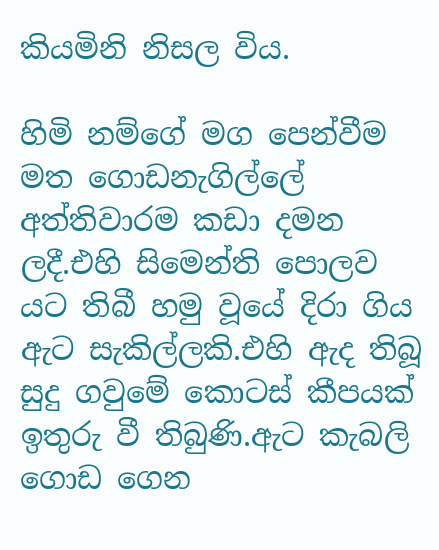කියමිනි නිසල විය.

හිමි නම්ගේ මග පෙන්වීම මත ගොඩනැගිල්ලේ අත්තිවාරම කඩා දමන ලදී.එහි සිමෙන්ති පොලව යට තිබී හමු වූයේ දිරා ගිය ඇට සැකිල්ලකි.එහි ඇද තිබූ සුදු ගවුමේ කොටස් කීපයක් ඉතුරු වී තිබුණි.ඇට කැබලි ගොඩ ගෙන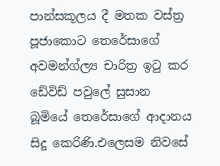පාන්සකූලය දී මතක වස්ත්‍ර පූජාකොට තෙරේසාගේ අවමන්ග්ල්‍ය චාරිත්‍ර ඉටු කර ඩේවිඩ් පවුලේ සුසාන බූමියේ තෙරේසාගේ ආදානය සිදු කෙරිණි.එලෙසම නිවසේ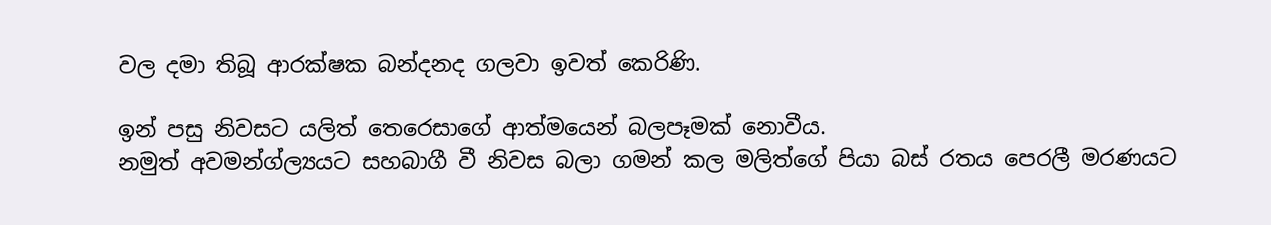වල දමා තිබූ ආරක්ෂක බන්දනද ගලවා ඉවත් කෙරිණි.

ඉන් පසු නිවසට යලිත් තෙරෙසාගේ ආත්මයෙන් බලපෑමක් නොවීය.
නමුත් අවමන්ග්ල්‍යයට සහබාගී වී නිවස බලා ගමන් කල මලිත්ගේ පියා බස් රතය පෙරලී මරණයට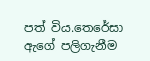පත් විය.තෙරේසා ඇගේ පලිගැනීම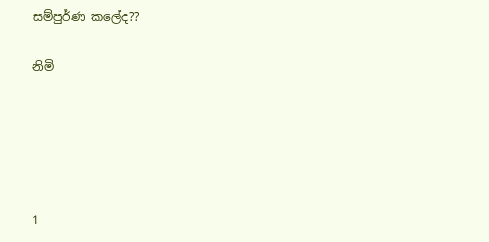සම්පුර්ණ කලේද??

නිමි





1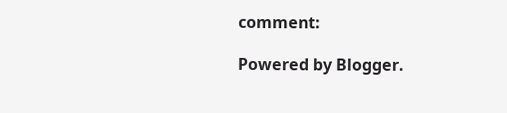comment:

Powered by Blogger.